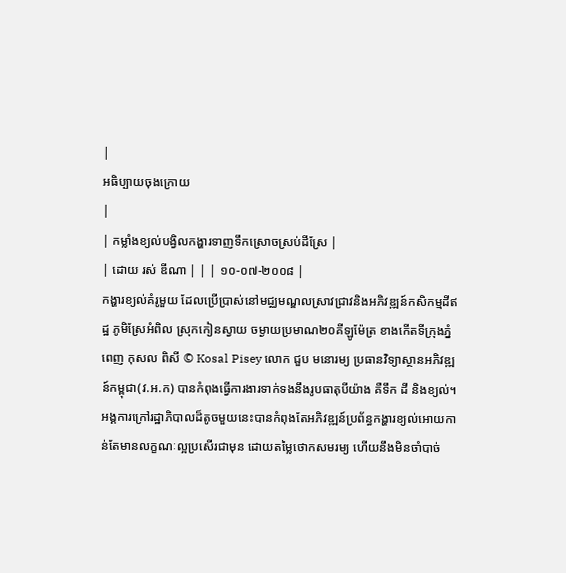|
អធិប្បាយចុងក្រោយ
|
| កម្លាំងខ្យល់បង្វិលកង្ហារទាញទឹកស្រោចស្រប់ដីស្រែ |
| ដោយ រស់ ឌីណា | | | ១០-០៧-២០០៨ |
កង្ហារខ្យល់គំរូមួយ ដែលប្រើប្រាស់នៅមជ្ឈមណ្ឌលស្រាវជ្រាវនិងអភិវឌ្ឍន៍កសិកម្មដីឥដ្ឋ ភូមិស្រែអំពិល ស្រុកកៀនស្វាយ ចម្ងាយប្រមាណ២០គីឡូម៉ែត្រ ខាងកើតទីក្រុងភ្នំពេញ កុសល ពិសី © Kosal Pisey លោក ជួប មនោរម្យ ប្រធានវិទ្យាស្ថានអភិវឌ្ឍន៍កម្ពុជា(វ.អ.ក) បានកំពុងធ្វើការងារទាក់ទងនឹងរូបធាតុបីយ៉ាង គឺទឹក ដី និងខ្យល់។ អង្គការក្រៅរដ្ឋាភិបាលដ៏តូចមួយនេះបានកំពុងតែអភិវឌ្ឍន៍ប្រព័ន្ធកង្ហារខ្យល់អោយកាន់តែមានលក្ខណៈល្អប្រសើរជាមុន ដោយតម្លៃថោកសមរម្យ ហើយនឹងមិនចាំបាច់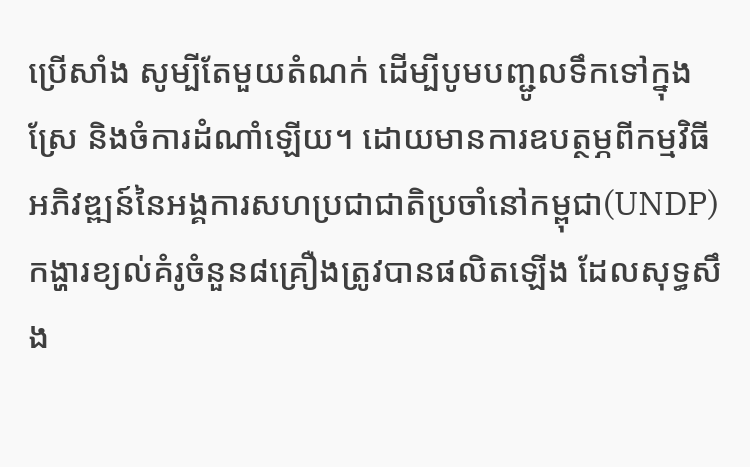ប្រើសាំង សូម្បីតែមួយតំណក់ ដើម្បីបូមបញ្ជូលទឹកទៅក្នុងស្រែ និងចំការដំណាំឡើយ។ ដោយមានការឧបត្ថម្ភពីកម្មវិធីអភិវឌ្ឍន៍នៃអង្គការសហប្រជាជាតិប្រចាំនៅកម្ពុជា(UNDP) កង្ហារខ្យល់គំរូចំនួន៨គ្រឿងត្រូវបានផលិតឡើង ដែលសុទ្ធសឹង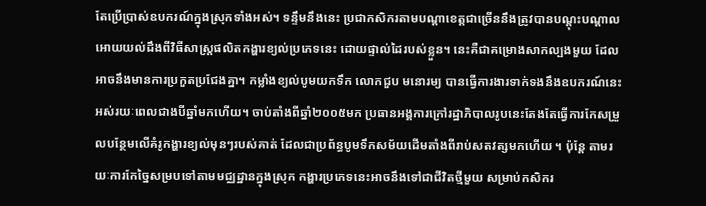តែប្រើប្រាស់ឧបករណ៍ក្នុងស្រុកទាំងអស់។ ទន្ទឹមនឹងនេះ ប្រជាកសិករតាមបណ្តាខេត្តជាច្រើននឹងត្រូវបានបណ្តុះបណ្តាលអោយយល់ដឹងពីវិធីសាស្រ្តផលិតកង្ហារខ្យល់ប្រភេទនេះ ដោយផ្ទាល់ដៃរបស់ខ្លួន។ នេះគឺជាគម្រោងសាកល្បងមួយ ដែលអាចនឹងមានការប្រកួតប្រជែងគ្នា។ កម្លាំងខ្យល់បូមយកទឹក លោកជួប មនោរម្យ បានធ្វើការងារទាក់ទងនឹងឧបករណ៍នេះអស់រយៈពេលជាងបីឆ្នាំមកហើយ។ ចាប់តាំងពីឆ្នាំ២០០៥មក ប្រធានអង្គការក្រៅរដ្ឋាភិបាលរូបនេះតែងតែធ្វើការកែសម្រួលបន្ថែមលើគំរូកង្ហារខ្យល់មុនៗរបស់គាត់ ដែលជាប្រព័ន្ធបូមទឹកសម័យដើមតាំងពីរាប់សតវត្សមកហើយ ។ ប៉ុន្តែ តាមរយៈការកែច្នៃសម្របទៅតាមមជ្ឈដ្ឋានក្នុងស្រុក កង្ហារប្រភេទនេះអាចនឹងទៅជាជីវិតថ្មីមួយ សម្រាប់កសិករ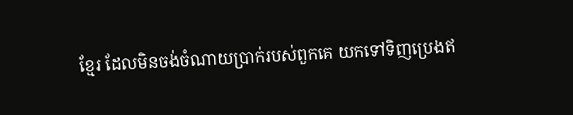ខ្មែរ ដែលមិនចង់ចំណាយប្រាក់របស់ពួកគេ យកទៅទិញប្រេងឥ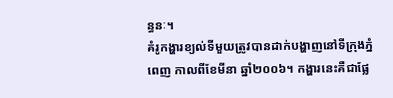ន្ធនៈ។
គំរូកង្ហារខ្យល់ទីមួយត្រូវបានដាក់បង្ហាញនៅទីក្រុងភ្នំពេញ កាលពីខែមីនា ឆ្នាំ២០០៦។ កង្ហារនេះគឺជាផ្លែ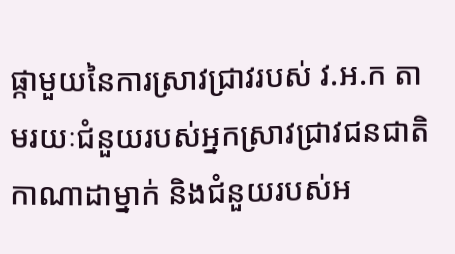ផ្កាមួយនៃការស្រាវជ្រាវរបស់ វ.អ.ក តាមរយៈជំនួយរបស់អ្នកស្រាវជ្រាវជនជាតិកាណាដាម្នាក់ និងជំនួយរបស់អ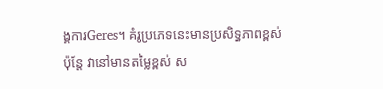ង្គការGeres។ គំរូប្រភេទនេះមានប្រសិទ្ធភាពខ្ពស់ ប៉ុន្តែ វានៅមានតម្លៃខ្ពស់ ស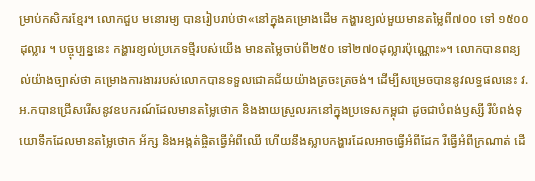ម្រាប់កសិករខ្មែរ។ លោកជួប មនោរម្យ បានរៀបរាប់ថា«នៅក្នុងគម្រោងដើម កង្ហារខ្យល់មួយមានតម្លៃពី៧០០ ទៅ ១៥០០ដុល្លារ ។ បច្ចុប្បន្ននេះ កង្ហារខ្យល់ប្រភេទថ្មីរបស់យើង មានតម្លៃចាប់ពី២៥០ ទៅ២៧០ដុល្លារប៉ុណ្ណោះ»។ លោកបានពន្យល់យ៉ាងច្បាស់ថា គម្រោងការងាររបស់លោកបានទទួលជោគជ័យយ៉ាងត្រចះត្រចង់។ ដើម្បីសម្រេចបាននូវលទ្ធផលនេះ វ.អ.កបានជ្រើសរើសនូវឧបករណ៍ដែលមានតម្លៃថោក និងងាយស្រួលរកនៅក្នុងប្រទេសកម្ពុជា ដូចជាបំពង់ឫស្សី រឺបំពង់ទុយោទឹកដែលមានតម្លៃថោក អ័ក្ស និងអង្កត់ផ្ចិតធ្វើអំពីឈើ ហើយនឹងស្លាបកង្ហារដែលអាចធ្វើអំពីដែក រឺធ្វើអំពីក្រណាត់ ដើ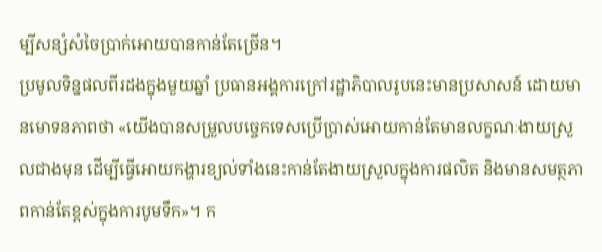ម្បីសន្សំសំចៃប្រាក់អោយបានកាន់តែច្រើន។
ប្រមូលទិន្នផលពីរដងក្នុងមួយឆ្នាំ ប្រធានអង្គការក្រៅរដ្ឋាភិបាលរូបនេះមានប្រសាសន៍ ដោយមានមោទនភាពថា «យើងបានសម្រួលបច្ចេកទេសប្រើប្រាស់អោយកាន់តែមានលក្ខណៈងាយស្រួលជាងមុន ដើម្បីធ្វើអោយកង្ហារខ្យល់ទាំងនេះកាន់តែងាយស្រួលក្នុងការផលិត និងមានសមត្ថភាពកាន់តែខ្ពស់ក្នុងការបូមទឹក»។ ក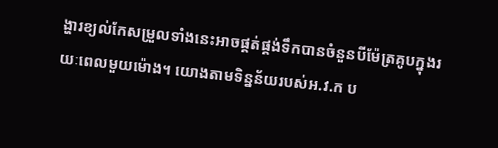ង្ហារខ្យល់កែសម្រួលទាំងនេះអាចផ្គត់ផ្គង់ទឹកបានចំនួនបីម៉ែត្រគូបក្នុងរយៈពេលមួយម៉ោង។ យោងតាមទិន្នន័យរបស់អ.វ.ក ប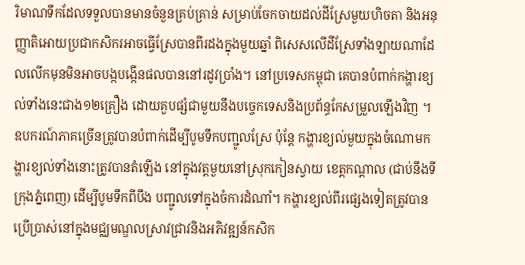រិមាណទឹកដែលទទួលបានមានចំនួនគ្រប់គ្រាន់ សម្រាប់ចែកចាយដល់ដីស្រែមួយហិចតា និងអនុញ្ញាតិអោយប្រជាកសិករអាចធ្វើស្រែបានពីរដងក្នុងមួយឆ្នាំ ពិសេសលើដីស្រែទាំងឡាយណាដែលលើកមុនមិនអាចបង្កបង្កើនផលបាននៅរដូវប្រាំង។ នៅប្រទេសកម្ពុជា គេបានបំពាក់កង្ហារខ្យល់ទាំងនេះជាង១២គ្រឿង ដោយគួបផ្សំជាមួយនឹងបច្ចេកទេសនិងប្រព័ន្ធកែសម្រួលឡើងវិញ ។ ឧបករណ៍ភាគច្រើនត្រូវបានបំពាក់ដើម្បីបូមទឹកបញ្ជូលស្រែ ប៉ុន្តែ កង្ហារខ្យល់មួយក្នុងចំណោមកង្ហារខ្យល់ទាំងនោះត្រូវបានតំឡើង នៅក្នុងវត្តមួយនៅស្រុកកៀនស្វាយ ខេត្តកណ្តាល (ជាប់នឹងទីក្រុងភ្នំពេញ) ដើម្បីបូមទឹកពីបឹង បញ្ជូលទៅក្នុងចំការដំណាំ។ កង្ហារខ្យល់ពីរផ្សេងទៀតត្រូវបានប្រើប្រាស់នៅក្នុងមជ្ឈមណ្ឌលស្រាវជ្រាវនិងអភិវឌ្ឍន៍កសិក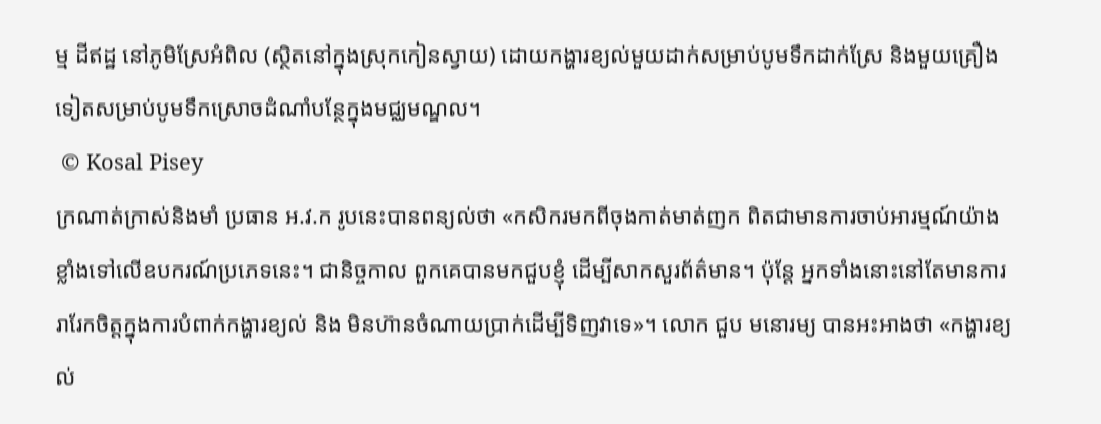ម្ម ដីឥដ្ឋ នៅភូមិស្រែអំពិល (ស្ថិតនៅក្នុងស្រុកកៀនស្វាយ) ដោយកង្ហារខ្យល់មួយដាក់សម្រាប់បូមទឹកដាក់ស្រែ និងមួយគ្រឿងទៀតសម្រាប់បូមទឹកស្រោចដំណាំបន្ថែក្នុងមជ្ឈមណ្ឌល។
 © Kosal Pisey
ក្រណាត់ក្រាស់និងមាំ ប្រធាន អ.វ.ក រូបនេះបានពន្យល់ថា «កសិករមកពីចុងកាត់មាត់ញក ពិតជាមានការចាប់អារម្មណ៍យ៉ាងខ្លាំងទៅលើឧបករណ៍ប្រភេទនេះ។ ជានិច្ចកាល ពួកគេបានមកជួបខ្ញុំ ដើម្បីសាកសួរព័ត៌មាន។ ប៉ុន្តែ អ្នកទាំងនោះនៅតែមានការរារែកចិត្តក្នុងការបំពាក់កង្ហារខ្យល់ និង មិនហ៊ានចំណាយប្រាក់ដើម្បីទិញវាទេ»។ លោក ជួប មនោរម្យ បានអះអាងថា «កង្ហារខ្យល់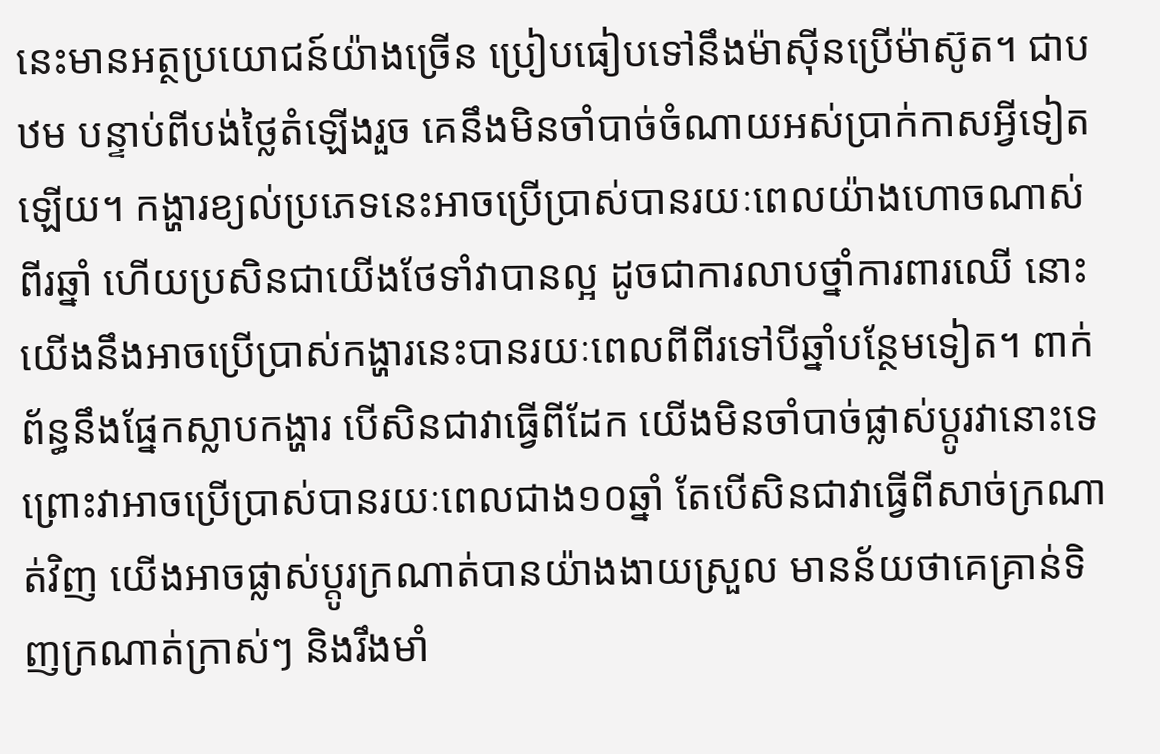នេះមានអត្ថប្រយោជន៍យ៉ាងច្រើន ប្រៀបធៀបទៅនឹងម៉ាស៊ីនប្រើម៉ាស៊ូត។ ជាបឋម បន្ទាប់ពីបង់ថ្លៃតំឡើងរួច គេនឹងមិនចាំបាច់ចំណាយអស់ប្រាក់កាសអ្វីទៀតឡើយ។ កង្ហារខ្យល់ប្រភេទនេះអាចប្រើប្រាស់បានរយៈពេលយ៉ាងហោចណាស់ពីរឆ្នាំ ហើយប្រសិនជាយើងថែទាំវាបានល្អ ដូចជាការលាបថ្នាំការពារឈើ នោះយើងនឹងអាចប្រើប្រាស់កង្ហារនេះបានរយៈពេលពីពីរទៅបីឆ្នាំបន្ថែមទៀត។ ពាក់ព័ន្ធនឹងផ្នែកស្លាបកង្ហារ បើសិនជាវាធ្វើពីដែក យើងមិនចាំបាច់ផ្លាស់ប្តូរវានោះទេ ព្រោះវាអាចប្រើប្រាស់បានរយៈពេលជាង១០ឆ្នាំ តែបើសិនជាវាធ្វើពីសាច់ក្រណាត់វិញ យើងអាចផ្លាស់ប្តូរក្រណាត់បានយ៉ាងងាយស្រួល មានន័យថាគេគ្រាន់ទិញក្រណាត់ក្រាស់ៗ និងរឹងមាំ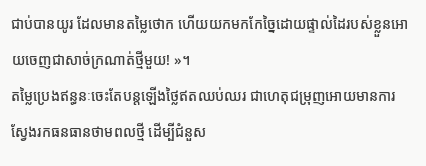ជាប់បានយូរ ដែលមានតម្លៃថោក ហើយយកមកកែច្នៃដោយផ្ទាល់ដៃរបស់ខ្លួនអោយចេញជាសាច់ក្រណាត់ថ្មីមួយ! »។
តម្លៃប្រេងឥន្ធនៈចេះតែបន្តឡើងថ្លៃឥតឈប់ឈរ ជាហេតុជម្រុញអោយមានការស្វែងរកធនធានថាមពលថ្មី ដើម្បីជំនួស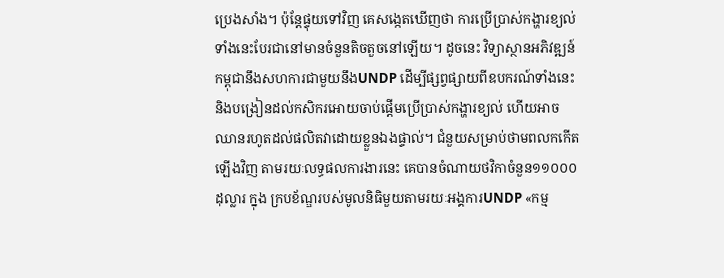ប្រេងសាំង។ ប៉ុន្តែផ្ទុយទៅវិញ គេសង្កេតឃើញថា ការប្រើប្រាស់កង្ហារខ្យល់ទាំងនេះបែរជានៅមានចំនួនតិចតួចនៅឡើយ។ ដូចនេះ វិទ្យាស្ថានអភិវឌ្ឍន៍កម្ពុជានឹងសហការជាមួយនឹងUNDP ដើម្បីផ្សព្វផ្សាយពីឧបករណ៍ទាំងនេះ និងបង្រៀនដល់កសិករអោយចាប់ផ្តើមប្រើប្រាស់កង្ហារខ្យល់ ហើយអាចឈានរហូតដល់ផលិតវាដោយខ្លួនឯងផ្ទាល់។ ជំនួយសម្រាប់ថាមពលកកើតឡើងវិញ តាមរយៈលទ្ធផលការងារនេះ គេបានចំណាយថវិកាចំនួន១១០០០ដុល្លារ ក្នុង ក្របខ័ណ្ឌរបស់មូលនិធិមួយតាមរយៈអង្គការUNDP «កម្ម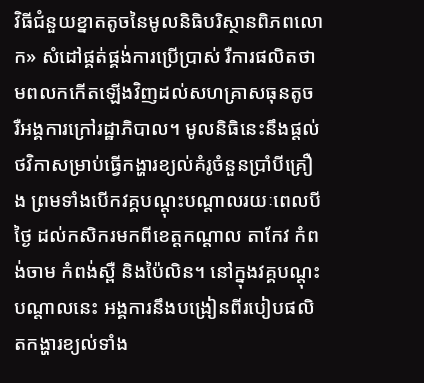វិធីជំនួយខ្នាតតូចនៃមូលនិធិបរិស្ថានពិភពលោក» សំដៅផ្គត់ផ្គង់ការប្រើប្រាស់ រឺការផលិតថាមពលកកើតឡើងវិញដល់សហគ្រាសធុនតូច រឺអង្គការក្រៅរដ្ឋាភិបាល។ មូលនិធិនេះនឹងផ្តល់ថវិកាសម្រាប់ធ្វើកង្ហារខ្យល់គំរូចំនួនប្រាំបីគ្រឿង ព្រមទាំងបើកវគ្គបណ្តុះបណ្តាលរយៈពេលបីថ្ងៃ ដល់កសិករមកពីខេត្តកណ្តាល តាកែវ កំពង់ចាម កំពង់ស្ពឺ និងប៉ៃលិន។ នៅក្នុងវគ្គបណ្តុះបណ្តាលនេះ អង្គការនឹងបង្រៀនពីរបៀបផលិតកង្ហារខ្យល់ទាំង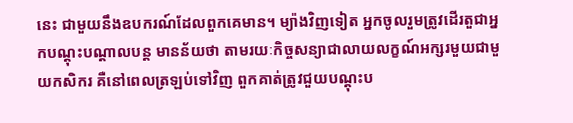នេះ ជាមួយនឹងឧបករណ៍ដែលពួកគេមាន។ ម្យ៉ាងវិញទៀត អ្នកចូលរួមត្រូវដើរតួជាអ្នកបណ្តុះបណ្តាលបន្ត មានន័យថា តាមរយៈកិច្ចសន្យាជាលាយលក្ខណ៍អក្សរមួយជាមួយកសិករ គឺនៅពេលត្រឡប់ទៅវិញ ពួកគាត់ត្រូវជួយបណ្តុះប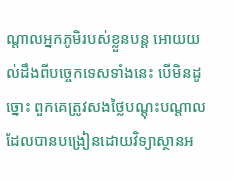ណ្តាលអ្នកភូមិរបស់ខ្លួនបន្ត អោយយល់ដឹងពីបច្ចេកទេសទាំងនេះ បើមិនដូច្នោះ ពួកគេត្រូវសងថ្លៃបណ្តុះបណ្តាលដែលបានបង្រៀនដោយវិទ្យាស្ថានអ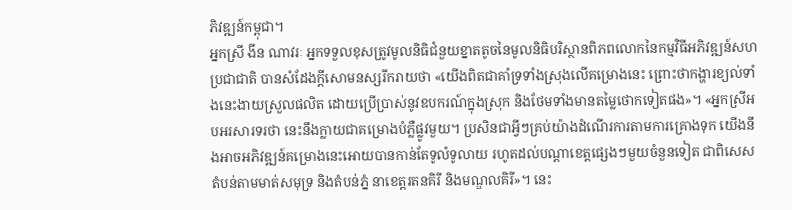ភិវឌ្ឍន៍កម្ពុជា។
អ្នកស្រី ងីន ណាវរៈ អ្នកទទួលខុសត្រូវមូលនិធិជំនួយខ្នាតតូចនៃមូលនិធិបរិស្ថានពិភពលោកនៃកម្មវិធីអភិវឌ្ឍន៍សហប្រជាជាតិ បានសំដែងក្តីសោមនស្សរីករាយថា «យើងពិតជាគាំទ្រទាំងស្រុងលើគម្រោងនេះ ព្រោះថាកង្ហារខ្យល់ទាំងនេះងាយស្រួលផលិត ដោយប្រើប្រាស់នូវឧបករណ៍ក្នុងស្រុក និងថែមទាំងមានតម្លៃថោកទៀតផង»។ «អ្នកស្រីអបអរសារទរថា នេះនឹងក្លាយជាគម្រោងបំភ្លឺផ្លូវមួយ។ ប្រសិនជាអ្វីៗគ្រប់យ៉ាងដំណើរការតាមការគ្រោងទុក យើងនឹងអាចអភិវឌ្ឍន៍គម្រោងនេះអោយបានកាន់តែទូលំទូលាយ រហូតដល់បណ្តាខេត្តផ្សេងៗមួយចំនួនទៀត ជាពិសេសតំបន់តាមមាត់សមុទ្រ និងតំបន់ភ្នំ នាខេត្តរតនគិរី និងមណ្ឌលគិរី»។ នេះ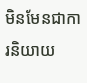មិនមែនជាការនិយាយ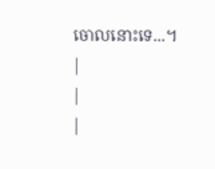ចោលនោះទេ...។
|
|
|